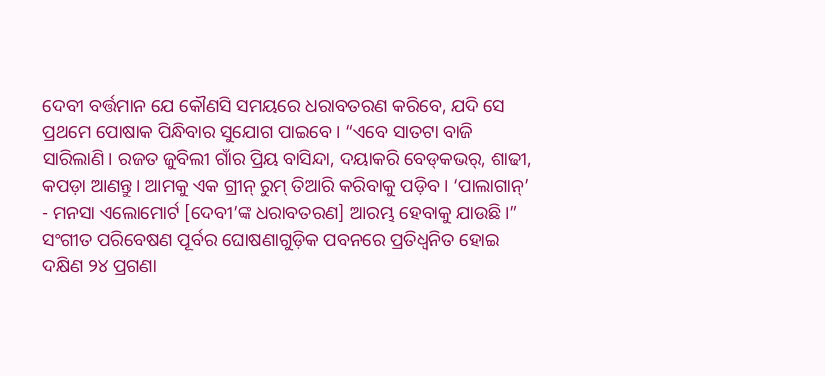ଦେବୀ ବର୍ତ୍ତମାନ ଯେ କୌଣସି ସମୟରେ ଧରାବତରଣ କରିବେ, ଯଦି ସେ ପ୍ରଥମେ ପୋଷାକ ପିନ୍ଧିବାର ସୁଯୋଗ ପାଇବେ। “ଏବେ ସାତଟା ବାଜି ସାରିଲାଣି। ରଜତ ଜୁବିଲୀ ଗାଁର ପ୍ରିୟ ବାସିନ୍ଦା, ଦୟାକରି ବେଡ୍‌କଭର୍‌, ଶାଢୀ, କପଡ଼ା ଆଣନ୍ତୁ। ଆମକୁ ଏକ ଗ୍ରୀନ୍‍ ରୁମ୍‍ ତିଆରି କରିବାକୁ ପଡ଼ିବ। ‘ପାଲାଗାନ୍’ - ମନସା ଏଲୋମୋର୍ଟ [ଦେବୀ’ଙ୍କ ଧରାବତରଣ] ଆରମ୍ଭ ହେବାକୁ ଯାଉଛି।” ସଂଗୀତ ପରିବେଷଣ ପୂର୍ବର ଘୋଷଣାଗୁଡ଼ିକ ପବନରେ ପ୍ରତିଧ୍ୱନିତ ହୋଇ ଦକ୍ଷିଣ ୨୪ ପ୍ରଗଣା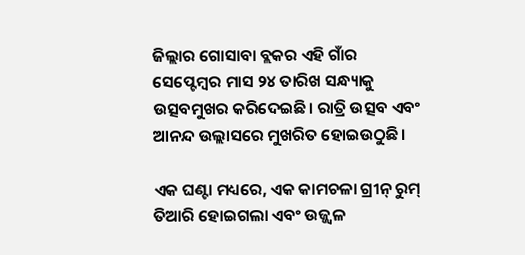ଜିଲ୍ଲାର ଗୋସାବା ବ୍ଲକର ଏହି ଗାଁର ସେପ୍ଟେମ୍ବର ମାସ ୨୪ ତାରିଖ ସନ୍ଧ୍ୟାକୁ ଉତ୍ସବମୁଖର କରିଦେଇଛି। ରାତ୍ରି ଉତ୍ସବ ଏବଂ ଆନନ୍ଦ ଉଲ୍ଲାସରେ ମୁଖରିତ ହୋଇଉଠୁଛି।

ଏକ ଘଣ୍ଟା ମଧ୍ୟରେ, ଏକ କାମଚଳା ଗ୍ରୀନ୍ ରୁମ୍ ତିଆରି ହୋଇଗଲା ଏବଂ ଉଜ୍ଜ୍ୱଳ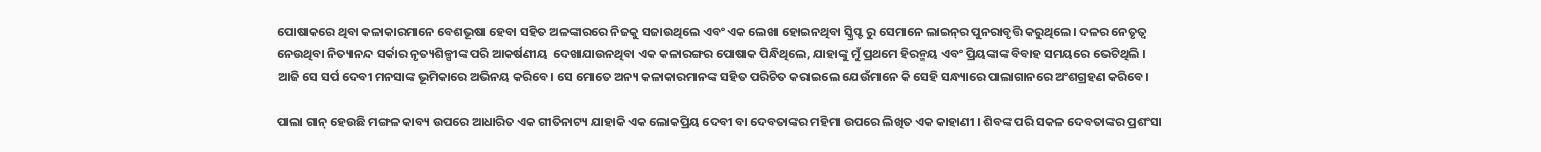ପୋଷାକରେ ଥିବା କଳାକାରମାନେ ବେଶଭୂଷା ହେବା ସହିତ ଅଳଙ୍କାରରେ ନିଜକୁ ସଜାଉଥିଲେ ଏବଂ ଏକ ଲେଖା ହୋଇନଥିବା ସ୍କ୍ରିପ୍ଟ ରୁ ସେମାନେ ଲାଇନ୍‌ର ପୁନରାବୃତ୍ତି କରୁଥିଲେ। ଦଳର ନେତୃତ୍ୱ ନେଉଥିବା ନିତ୍ୟାନନ୍ଦ ସର୍କାର ନୃତ୍ୟଶିଳ୍ପୀଙ୍କ ପରି ଆକର୍ଷଣୀୟ  ଦେଖାଯାଉନଥିବା ଏକ କଳାରଙ୍ଗର ପୋଷାକ ପିନ୍ଧିଥିଲେ, ଯାହାଙ୍କୁ ମୁଁ ପ୍ରଥମେ ହିରନ୍ମୟ ଏବଂ ପ୍ରିୟଙ୍କାଙ୍କ ବିବାହ ସମୟରେ ଭେଟିଥିଲି । ଆଜି ସେ ସର୍ପ ଦେବୀ ମନସାଙ୍କ ଭୂମିକାରେ ଅଭିନୟ କରିବେ। ସେ ମୋତେ ଅନ୍ୟ କଳାକାରମାନଙ୍କ ସହିତ ପରିଚିତ କରାଇଲେ ଯେଉଁମାନେ କି ସେହି ସନ୍ଧ୍ୟାରେ ପାଲାଗାନରେ ଅଂଶଗ୍ରହଣ କରିବେ।

ପାଲା ଗାନ୍ ହେଉଛି ମଙ୍ଗଳ କାବ୍ୟ ଉପରେ ଆଧାରିତ ଏକ ଗୀତିନାଟ୍ୟ ଯାହାକି ଏକ ଲୋକପ୍ରିୟ ଦେବୀ ବା ଦେବତାଙ୍କର ମହିମା ଉପରେ ଲିଖିତ ଏକ କାହାଣୀ । ଶିବଙ୍କ ପରି ସକଳ ଦେବତାଙ୍କର ପ୍ରଶଂସା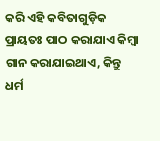କରି ଏହି କବିତାଗୁଡ଼ିକ ପ୍ରାୟତଃ ପାଠ କରାଯାଏ କିମ୍ବା ଗାନ କରାଯାଇଥାଏ, କିନ୍ତୁ ଧର୍ମ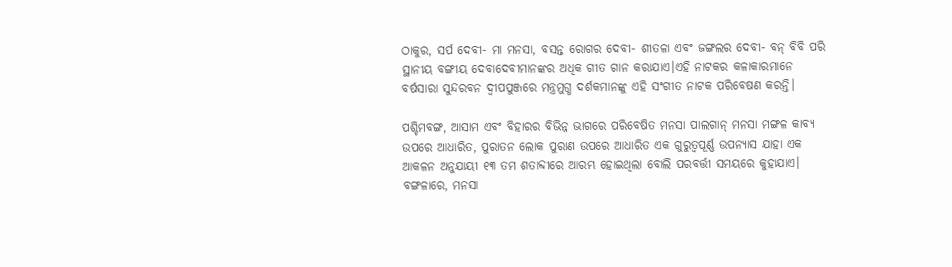ଠାକୁର, ସର୍ପ ଦେବୀ- ମା ମନସା, ବସନ୍ତ ରୋଗର ଦେବୀ- ଶୀତଳା ଏବଂ ଜଙ୍ଗଲର ଦେବୀ- ବନ୍ ବିବି ପରି ସ୍ଥାନୀୟ ବଙ୍ଗୀୟ ଦେବାଦେବୀମାନଙ୍କର ଅଧିକ ଗୀତ ଗାନ କରାଯାଏ।ଏହି ନାଟକର କଳାକାରମାନେ ବର୍ଷସାରା ସୁନ୍ଦରବନ ଦ୍ୱୀପପୁଞ୍ଜରେ ମନ୍ତ୍ରମୁଗ୍ଧ ଦର୍ଶକମାନଙ୍କୁ ଏହି ସଂଗୀତ ନାଟକ ପରିବେଷଣ କରନ୍ତି।

ପଶ୍ଚିମବଙ୍ଗ, ଆସାମ ଏବଂ ବିହାରର ବିଭିନ୍ନ ଭାଗରେ ପରିବେଷିତ ମନସା ପାଲଗାନ୍ ମନସା ମଙ୍ଗଳ କାବ୍ୟ ଉପରେ ଆଧାରିତ, ପୁରାତନ ଲୋକ ପୁରାଣ ଉପରେ ଆଧାରିତ ଏକ ଗୁରୁତ୍ୱପୂର୍ଣ୍ଣ ଉପନ୍ୟାସ ଯାହା ଏକ ଆକଳନ ଅନୁଯାୟୀ ୧୩ ତମ ଶତାବ୍ଦୀରେ ଆରମ୍ଭ ହୋଇଥିଲା ବୋଲି ପରବର୍ତ୍ତୀ ସମୟରେ କୁହାଯାଏ। ବଙ୍ଗଳାରେ, ମନସା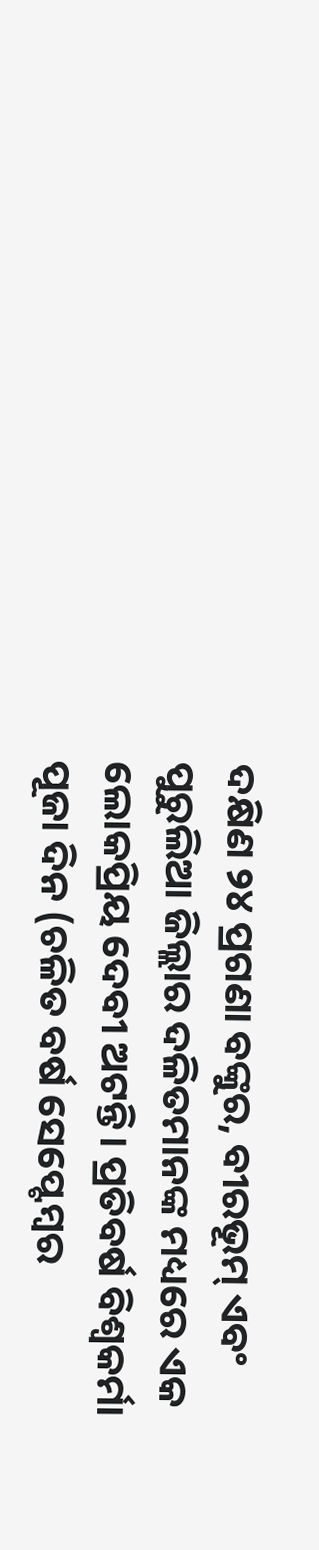ଦକ୍ଷିଣ ୨୪ ପ୍ରଗଣା ବଙ୍କୁର, ବୀରଭୂମ୍‍ ଏବଂ ପୁରୁଲିଆ ଜିଲ୍ଲାର ଦଳିତମାନଙ୍କ ମଧ୍ୟରେ ଏକ ଲୋକପ୍ରିୟ ଦେବୀ ଅଟନ୍ତି। ପ୍ରତିବର୍ଷ ବିଶ୍ୱକର୍ମା ପୂଜା ଦିନ (ଚଳିତ ବର୍ଷ ସେପ୍ଟେମ୍ବର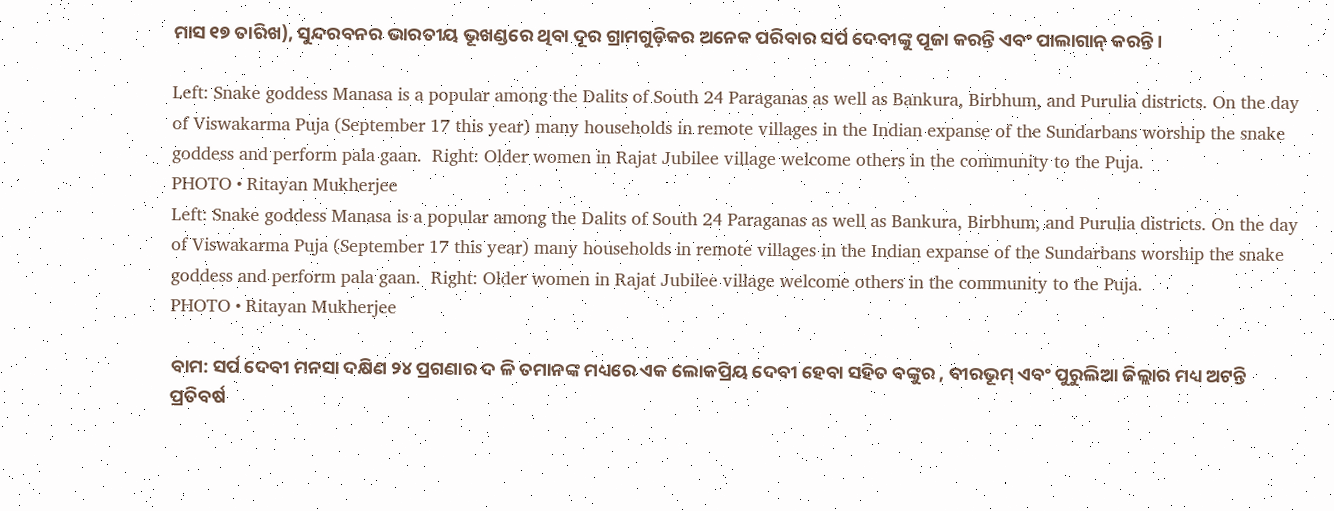ମାସ ୧୭ ତାରିଖ), ସୁନ୍ଦରବନର ଭାରତୀୟ ଭୂଖଣ୍ଡରେ ଥିବା ଦୂର ଗ୍ରାମଗୁଡ଼ିକର ଅନେକ ପରିବାର ସର୍ପ ଦେବୀଙ୍କୁ ପୂଜା କରନ୍ତି ଏବଂ ପାଲାଗାନ୍ କରନ୍ତି।

Left: Snake goddess Manasa is a popular among the Dalits of South 24 Paraganas as well as Bankura, Birbhum, and Purulia districts. On the day of Viswakarma Puja (September 17 this year) many households in remote villages in the Indian expanse of the Sundarbans worship the snake goddess and perform pala gaan.  Right: Older women in Rajat Jubilee village welcome others in the community to the Puja.
PHOTO • Ritayan Mukherjee
Left: Snake goddess Manasa is a popular among the Dalits of South 24 Paraganas as well as Bankura, Birbhum, and Purulia districts. On the day of Viswakarma Puja (September 17 this year) many households in remote villages in the Indian expanse of the Sundarbans worship the snake goddess and perform pala gaan.  Right: Older women in Rajat Jubilee village welcome others in the community to the Puja.
PHOTO • Ritayan Mukherjee

ବାମ: ସର୍ପ ଦେବୀ ମନସା ଦକ୍ଷିଣ ୨୪ ପ୍ରଗଣାର ଦ ଳି ତମାନଙ୍କ ମଧ୍ୟରେ ଏକ ଲୋକପ୍ରିୟ ଦେବୀ ହେବା ସହିତ ବଙ୍କୁର , ବୀରଭୂମ୍‍ ଏବଂ ପୁରୁଲିଆ ଜିଲ୍ଲାର ମଧ୍ୟ ଅଟନ୍ତି ପ୍ରତିବର୍ଷ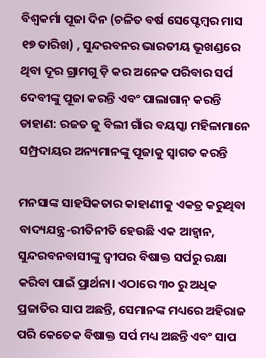ବିଶ୍ୱକର୍ମା ପୂଜା ଦିନ (ଚଳିତ ବର୍ଷ ସେପ୍ଟେମ୍ବର ମାସ ୧୭ ତାରିଖ) , ସୁନ୍ଦରବନର ଭାରତୀୟ ଭୂଖଣ୍ଡରେ ଥିବା ଦୂର ଗ୍ରାମଗୁ ଡ଼ି କର ଅନେକ ପରିବାର ସର୍ପ ଦେବୀଙ୍କୁ ପୂଜା କରନ୍ତି ଏବଂ ପାଲାଗାନ୍ କରନ୍ତି ଡାହାଣ: ରଜତ ଜୁ ବିଲୀ ଗାଁର ବୟସ୍କା ମହିଳାମାନେ ସମ୍ପ୍ରଦାୟର ଅନ୍ୟମାନଙ୍କୁ ପୂଜାକୁ ସ୍ୱାଗତ କରନ୍ତି

ମନସାଙ୍କ ସାହସିକତାର କାହାଣୀକୁ ଏକତ୍ର କରୁଥିବା ବାଦ୍ୟଯନ୍ତ୍ର-ରୀତିନୀତି ହେଉଛି ଏକ ଆହ୍ୱାନ, ସୁନ୍ଦରବନବାସୀଙ୍କୁ ଦ୍ୱୀପର ବିଷାକ୍ତ ସର୍ପରୁ ରକ୍ଷା କରିବା ପାଇଁ ପ୍ରାର୍ଥନା। ଏଠାରେ ୩୦ ରୁ ଅଧିକ ପ୍ରଜାତିର ସାପ ଅଛନ୍ତି, ସେମାନଙ୍କ ମଧ୍ୟରେ ଅହିରାଜ ପରି କେତେକ ବିଷାକ୍ତ ସର୍ପ ମଧ୍ୟ ଅଛନ୍ତି ଏବଂ ସାପ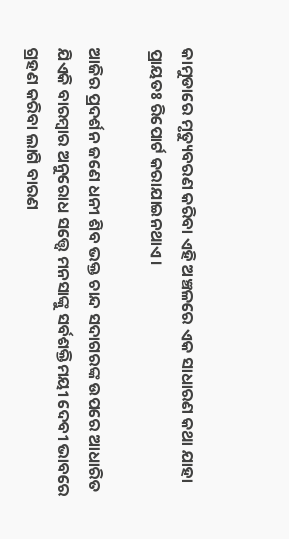କାମୁଡାରେ ମୃତ୍ୟୁବରଣ କରିବା ଏହି ଅଞ୍ଚଳରେ ଏକ ସାଧାରଣ କଥା ଯାହା ପ୍ରାୟତଃ ରିପୋର୍ଟ କରାଯାଇନଥାଏ।

ଆଜିର ପ୍ରଦର୍ଶନ ଜଣେ ଧନୀ ଶିବ ଭକ୍ତ ଚାନ୍ଦ ସଦାଗରଙ୍କ ଉପରେ ଆଧାରିତ ଯିଏକି ବାରମ୍ବାର ଅନୁରୋଧ ସତ୍ତ୍ୱେ ମନସାଙ୍କୁ ସର୍ବଶକ୍ତିମୟୀ ଦେବୀ ଭାବରେ ଗ୍ରହଣ କରିବା ଲାଗି ବାରଣ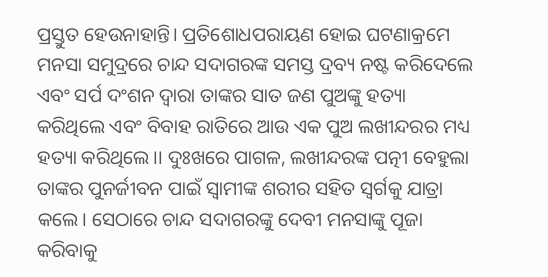ପ୍ରସ୍ତୁତ ହେଉନାହାନ୍ତି। ପ୍ରତିଶୋଧପରାୟଣ ହୋଇ ଘଟଣାକ୍ରମେ ମନସା ସମୁଦ୍ରରେ ଚାନ୍ଦ ସଦାଗରଙ୍କ ସମସ୍ତ ଦ୍ରବ୍ୟ ନଷ୍ଟ କରିଦେଲେ ଏବଂ ସର୍ପ ଦଂଶନ ଦ୍ୱାରା ତାଙ୍କର ସାତ ଜଣ ପୁଅଙ୍କୁ ହତ୍ୟା କରିଥିଲେ ଏବଂ ବିବାହ ରାତିରେ ଆଉ ଏକ ପୁଅ ଲଖୀନ୍ଦରର ମଧ୍ୟ ହତ୍ୟା କରିଥିଲେ।। ଦୁଃଖରେ ପାଗଳ, ଲଖୀନ୍ଦରଙ୍କ ପତ୍ନୀ ବେହୁଲା ତାଙ୍କର ପୁନର୍ଜୀବନ ପାଇଁ ସ୍ୱାମୀଙ୍କ ଶରୀର ସହିତ ସ୍ୱର୍ଗକୁ ଯାତ୍ରା କଲେ। ସେଠାରେ ଚାନ୍ଦ ସଦାଗରଙ୍କୁ ଦେବୀ ମନସାଙ୍କୁ ପୂଜା କରିବାକୁ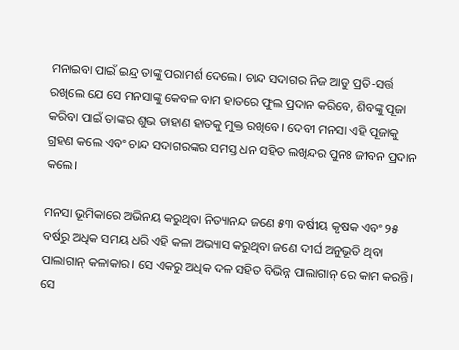ମନାଇବା ପାଇଁ ଇନ୍ଦ୍ର ତାଙ୍କୁ ପରାମର୍ଶ ଦେଲେ। ଚାନ୍ଦ ସଦାଗର ନିଜ ଆଡୁ ପ୍ରତି-ସର୍ତ୍ତ ରଖିଲେ ଯେ ସେ ମନସାଙ୍କୁ କେବଳ ବାମ ହାତରେ ଫୁଲ ପ୍ରଦାନ କରିବେ, ଶିବଙ୍କୁ ପୂଜା କରିବା ପାଇଁ ତାଙ୍କର ଶୁଭ ଡାହାଣ ହାତକୁ ମୁକ୍ତ ରଖିବେ। ଦେବୀ ମନସା ଏହି ପୂଜାକୁ ଗ୍ରହଣ କଲେ ଏବଂ ଚାନ୍ଦ ସଦାଗରଙ୍କର ସମସ୍ତ ଧନ ସହିତ ଲଖିନ୍ଦର ପୁନଃ ଜୀବନ ପ୍ରଦାନ କଲେ।

ମନସା ଭୂମିକାରେ ଅଭିନୟ କରୁଥିବା ନିତ୍ୟାନନ୍ଦ ଜଣେ ୫୩ ବର୍ଷୀୟ କୃଷକ ଏବଂ ୨୫ ବର୍ଷରୁ ଅଧିକ ସମୟ ଧରି ଏହି କଳା ଅଭ୍ୟାସ କରୁଥିବା ଜଣେ ଦୀର୍ଘ ଅନୁଭୂତି ଥିବା ପାଲାଗାନ୍‍ କଳାକାର। ସେ ଏକରୁ ଅଧିକ ଦଳ ସହିତ ବିଭିନ୍ନ ପାଲାଗାନ୍ ରେ କାମ କରନ୍ତି। ସେ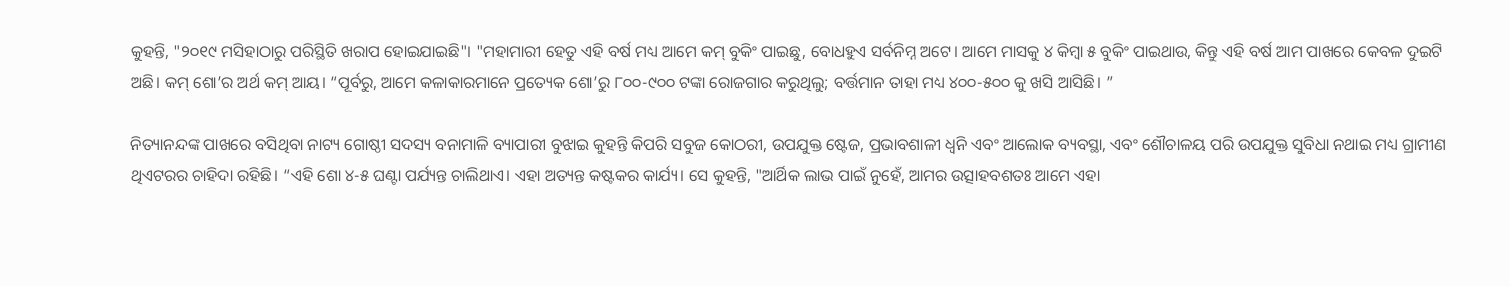କୁହନ୍ତି, "୨୦୧୯ ମସିହାଠାରୁ ପରିସ୍ଥିତି ଖରାପ ହୋଇଯାଇଛି"। "ମହାମାରୀ ହେତୁ ଏହି ବର୍ଷ ମଧ୍ୟ ଆମେ କମ୍ ବୁକିଂ ପାଇଛୁ, ବୋଧହୁଏ ସର୍ବନିମ୍ନ ଅଟେ। ଆମେ ମାସକୁ ୪ କିମ୍ବା ୫ ବୁକିଂ ପାଇଥାଉ, କିନ୍ତୁ ଏହି ବର୍ଷ ଆମ ପାଖରେ କେବଳ ଦୁଇଟି ଅଛି। କମ୍ ଶୋ’ର ଅର୍ଥ କମ୍ ଆୟ। “ପୂର୍ବରୁ, ଆମେ କଳାକାରମାନେ ପ୍ରତ୍ୟେକ ଶୋ’ରୁ ୮୦୦-୯୦୦ ଟଙ୍କା ରୋଜଗାର କରୁଥିଲୁ; ବର୍ତ୍ତମାନ ତାହା ମଧ୍ୟ ୪୦୦-୫୦୦ କୁ ଖସି ଆସିଛି। ”

ନିତ୍ୟାନନ୍ଦଙ୍କ ପାଖରେ ବସିଥିବା ନାଟ୍ୟ ଗୋଷ୍ଠୀ ସଦସ୍ୟ ବନାମାଳି ବ୍ୟାପାରୀ ବୁଝାଇ କୁହନ୍ତି କିପରି ସବୁଜ କୋଠରୀ, ଉପଯୁକ୍ତ ଷ୍ଟେଜ, ପ୍ରଭାବଶାଳୀ ଧ୍ୱନି ଏବଂ ଆଲୋକ ବ୍ୟବସ୍ଥା, ଏବଂ ଶୌଚାଳୟ ପରି ଉପଯୁକ୍ତ ସୁବିଧା ନଥାଇ ମଧ୍ୟ ଗ୍ରାମୀଣ ଥିଏଟରର ଚାହିଦା ରହିଛି। “ଏହି ଶୋ ୪-୫ ଘଣ୍ଟା ପର୍ଯ୍ୟନ୍ତ ଚାଲିଥାଏ। ଏହା ଅତ୍ୟନ୍ତ କଷ୍ଟକର କାର୍ଯ୍ୟ। ସେ କୁହନ୍ତି, "ଆର୍ଥିକ ଲାଭ ପାଇଁ ନୁହେଁ, ଆମର ଉତ୍ସାହବଶତଃ ଆମେ ଏହା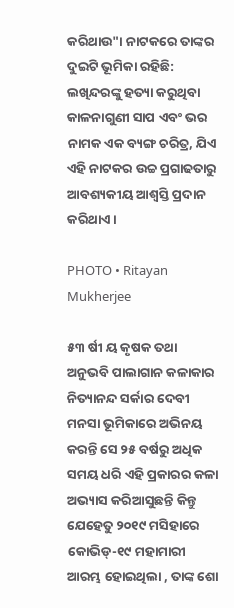କରିଥାଉ"। ନାଟକରେ ତାଙ୍କର ଦୁଇଟି ଭୂମିକା ରହିଛି: ଲଖିନ୍ଦରଙ୍କୁ ହତ୍ୟା କରୁଥିବା କାଳନାଗୁଣୀ ସାପ ଏବଂ ଭର ନାମକ ଏକ ବ୍ୟଙ୍ଗ ଚରିତ୍ର, ଯିଏ ଏହି ନାଟକର ଉଚ୍ଚ ପ୍ରଗାଢତାରୁ ଆବଶ୍ୟକୀୟ ଆଶ୍ୱସ୍ତି ପ୍ରଦାନ କରିଥାଏ।

PHOTO • Ritayan Mukherjee

୫୩ ର୍ଷୀ ୟ କୃଷକ ତଥା ଅନୁଭବି ପାଲାଗାନ କଳାକାର ନିତ୍ୟାନନ୍ଦ ସର୍କାର ଦେବୀ ମନସା ଭୂମିକାରେ ଅଭିନୟ କରନ୍ତି ସେ ୨୫ ବର୍ଷରୁ ଅଧିକ ସମୟ ଧରି ଏହି ପ୍ରକାରର କଳା ଅଭ୍ୟାସ କରିଆସୁଛନ୍ତି କିନ୍ତୁ ଯେହେତୁ ୨୦୧୯ ମସିହାରେ କୋଭିଡ୍‍-୧୯ ମହାମାରୀ ଆରମ୍ଭ ହୋଇଥିଲା , ତାଙ୍କ ଶୋ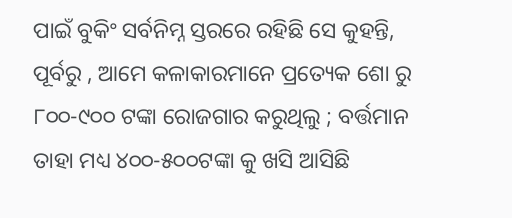ପାଇଁ ବୁକିଂ ସର୍ବନିମ୍ନ ସ୍ତରରେ ରହିଛି ସେ କୁହନ୍ତି, ପୂର୍ବରୁ , ଆମେ କଳାକାରମାନେ ପ୍ରତ୍ୟେକ ଶୋ ରୁ ୮୦୦-୯୦୦ ଟଙ୍କା ରୋଜଗାର କରୁଥିଲୁ ; ବର୍ତ୍ତମାନ ତାହା ମଧ୍ୟ ୪୦୦-୫୦୦ଟଙ୍କା କୁ ଖସି ଆସିଛି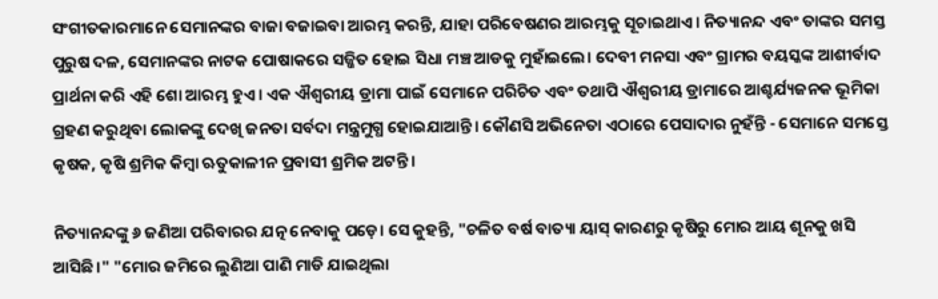ସଂଗୀତକାରମାନେ ସେମାନଙ୍କର ବାଜା ବଜାଇବା ଆରମ୍ଭ କରନ୍ତି, ଯାହା ପରିବେଷଣର ଆରମ୍ଭକୁ ସୂଚାଇଥାଏ। ନିତ୍ୟାନନ୍ଦ ଏବଂ ତାଙ୍କର ସମସ୍ତ ପୁରୁଷ ଦଳ, ସେମାନଙ୍କର ନାଟକ ପୋଷାକରେ ସଜ୍ଜିତ ହୋଇ ସିଧା ମଞ୍ଚ ଆଡକୁ ମୁହାଁଇଲେ। ଦେବୀ ମନସା ଏବଂ ଗ୍ରାମର ବୟସ୍କଙ୍କ ଆଶୀର୍ବାଦ ପ୍ରାର୍ଥନା କରି ଏହି ଶୋ ଆରମ୍ଭ ହୁଏ। ଏକ ଐଶ୍ୱରୀୟ ଡ୍ରାମା ପାଇଁ ସେମାନେ ପରିଚିତ ଏବଂ ତଥାପି ଐଶ୍ୱରୀୟ ଡ୍ରାମାରେ ଆଶ୍ଚର୍ଯ୍ୟଜନକ ଭୂମିକା ଗ୍ରହଣ କରୁଥିବା ଲୋକଙ୍କୁ ଦେଖି ଜନତା ସର୍ବଦା ମନ୍ତ୍ରମୁଗ୍ଧ ହୋଇଯାଆନ୍ତି। କୌଣସି ଅଭିନେତା ଏଠାରେ ପେସାଦାର ନୁହଁନ୍ତି - ସେମାନେ ସମସ୍ତେ କୃଷକ, କୃଷି ଶ୍ରମିକ କିମ୍ବା ଋତୁକାଳୀନ ପ୍ରବାସୀ ଶ୍ରମିକ ଅଟନ୍ତି।

ନିତ୍ୟାନନ୍ଦଙ୍କୁ ୬ ଜଣିଆ ପରିବାରର ଯତ୍ନ ନେବାକୁ ପଡ଼େ। ସେ କୁହନ୍ତି, "ଚଳିତ ବର୍ଷ ବାତ୍ୟା ୟାସ୍‍ କାରଣରୁ କୃଷିରୁ ମୋର ଆୟ ଶୂନକୁ ଖସି ଆସିଛି।" "ମୋର ଜମିରେ ଲୁଣିଆ ପାଣି ମାଡି ଯାଇଥିଲା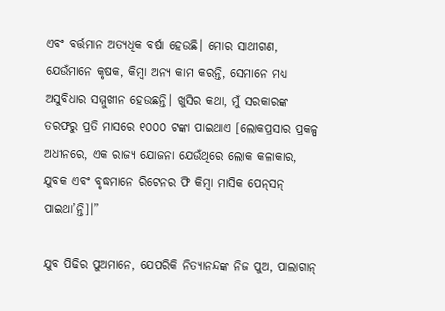ଏବଂ ବର୍ତ୍ତମାନ ଅତ୍ୟଧିକ ବର୍ଷା ହେଉଛି। ମୋର ସାଥୀଗଣ, ଯେଉଁମାନେ କୃଷକ, କିମ୍ବା ଅନ୍ୟ କାମ କରନ୍ତି, ସେମାନେ ମଧ୍ୟ ଅସୁବିଧାର ସମ୍ମୁଖୀନ ହେଉଛନ୍ତି। ଖୁସିର କଥା, ମୁଁ ସରକାରଙ୍କ ତରଫରୁ ପ୍ରତି ମାସରେ ୧୦୦୦ ଟଙ୍କା ପାଇଥାଏ [ଲୋକପ୍ରସାର ପ୍ରକଳ୍ପ ଅଧୀନରେ, ଏକ ରାଜ୍ୟ ଯୋଜନା ଯେଉଁଥିରେ ଲୋକ କଳାକାର, ଯୁବକ ଏବଂ ବୃଦ୍ଧମାନେ ରିଟେନର ଫି କିମ୍ବା ମାସିକ ପେନ୍‍ସନ୍ ପାଇଥା’ନ୍ତି]।”

ଯୁବ ପିଢିର ପୁଅମାନେ, ଯେପରିକି ନିତ୍ୟାନନ୍ଦଙ୍କ ନିଜ ପୁଅ, ପାଲାଗାନ୍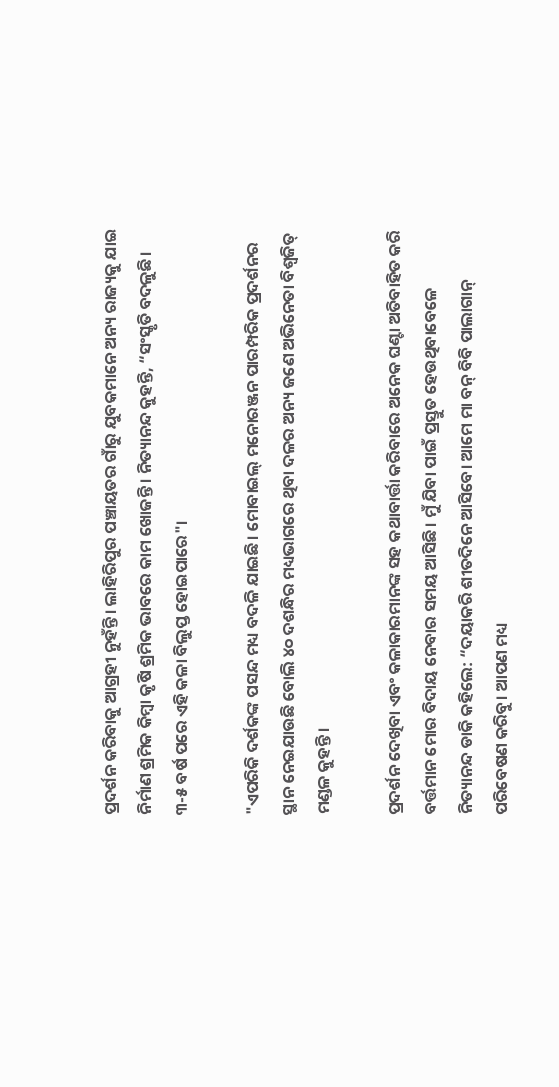ପ୍ରଦର୍ଶନ କରିବାକୁ ଆଗ୍ରହୀ ନୁହଁନ୍ତି। ଲାହିରିପୁର ପଞ୍ଚାୟତର ଗାଁରୁ ଯୁବକମାନେ ଅନ୍ୟ ରାଜ୍ୟକୁ ଯାଇ ନିର୍ମାଣ ଶ୍ରମିକ କିମ୍ବା କୃଷି ଶ୍ରମିକ ଭାବରେ କାମ ଖୋଜନ୍ତି। ନିତ୍ୟାନନ୍ଦ କୁହନ୍ତି, “ସଂସ୍କୃତି ବଦଳୁଛି। ୩-୫ ବର୍ଷ ପରେ ଏହି କଳା ବିଲୁପ୍ତ ହୋଇପାରେ"।

"ଏପରିକି ଦର୍ଶକଙ୍କ ପସନ୍ଦ ମଧ୍ୟ ବଦଳି ଯାଇଛି। ମୋବାଇଲ୍ ମନୋରଞ୍ଜନ ପାରମ୍ପରିକ ପ୍ରଦର୍ଶନର ସ୍ଥାନ ନେଇଯାଉଛି ବୋଲି ୪୦ ଦଶନ୍ଧିର ମଧ୍ୟଭାଗରେ ଥିବା ଦଳର ଅନ୍ୟ ଜଣେ ଅଭିନେତା ବିଶ୍ୱଜିତ୍ ମଣ୍ଡଳ କୁହନ୍ତି।

ପ୍ରଦର୍ଶନ ଦେଖିବା ଏବଂ କଳାକାରମାନଙ୍କ ସହ କଥାବାର୍ତ୍ତା କରିବାରେ ଅନେକ ଘଣ୍ଟା ଅତିବାହିତ କରି ବର୍ତ୍ତମାନ ମୋର ବିଦାୟ ନେବାର ସମୟ ଆସିଛି। ମୁଁ ଯିବା ପାଇଁ ପ୍ରସ୍ତୁତ ହେଉଥିବାବେଳେ ନିତ୍ୟାନନ୍ଦ ଡାକି କହିଲେ: “ଦୟାକରି ଶୀତଦିନେ ଆସିବେ। ଆମେ ମା ବନ୍ ବିବି ପାଲାଗାନ୍ ପରିବେଷଣ କରିବୁ। ଆପଣ ମଧ୍ୟ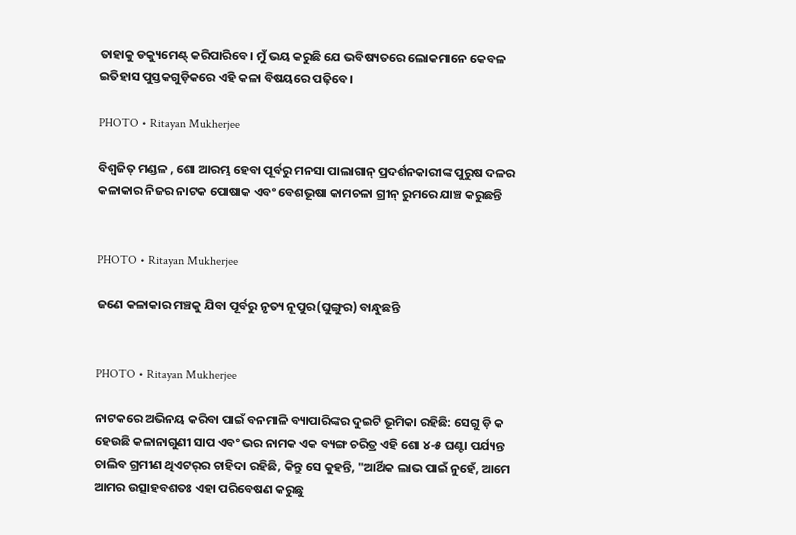ତାହାକୁ ଡକ୍ୟୁମେଣ୍ଟ୍ କରିପାରିବେ। ମୁଁ ଭୟ କରୁଛି ଯେ ଭବିଷ୍ୟତରେ ଲୋକମାନେ କେବଳ ଇତିହାସ ପୁସ୍ତକଗୁଡ଼ିକରେ ଏହି କଳା ବିଷୟରେ ପଢ଼ିବେ।

PHOTO • Ritayan Mukherjee

ବିଶ୍ୱଜିତ୍ ମଣ୍ଡଳ , ଶୋ ଆରମ୍ଭ ହେବା ପୂର୍ବରୁ ମନସା ପାଲାଗାନ୍ ପ୍ରଦର୍ଶନକାରୀଙ୍କ ପୁରୁଷ ଦଳର କଳାକାର ନିଜର ନାଟକ ପୋଷାକ ଏବଂ ବେଶଭୂଷା କାମଚଳା ଗ୍ରୀନ୍ ରୁମରେ ଯାଞ୍ଚ କରୁଛନ୍ତି


PHOTO • Ritayan Mukherjee

ଜଣେ କଳାକାର ମଞ୍ଚକୁ ଯିବା ପୂର୍ବରୁ ନୃତ୍ୟ ନୂପୁର(ଘୁଙ୍ଗୁର) ବାନ୍ଧୁଛନ୍ତି


PHOTO • Ritayan Mukherjee

ନାଟକରେ ଅଭିନୟ କରିବା ପାଇଁ ବନମାଳି ବ୍ୟାପାରିଙ୍କର ଦୁଇଟି ଭୂମିକା ରହିଛି: ସେଗୁ ଡ଼ି କ ହେଉଛି କଳାନାଗୁଣୀ ସାପ ଏବଂ ଭର ନାମକ ଏକ ବ୍ୟଙ୍ଗ ଚରିତ୍ର ଏହି ଶୋ ୪-୫ ଘଣ୍ଟା ପର୍ଯ୍ୟନ୍ତ ଚାଲିବ ଗ୍ରମୀଣ ଥିଏଟର୍‍ର ଚାହିଦା ରହିଛି, କିନ୍ତୁ ସେ କୁହନ୍ତି, "ଆର୍ଥିକ ଲାଭ ପାଇଁ ନୁହେଁ, ଆମେ ଆମର ଉତ୍ସାହବଶତଃ ଏହା ପରିବେଷଣ କରୁଛୁ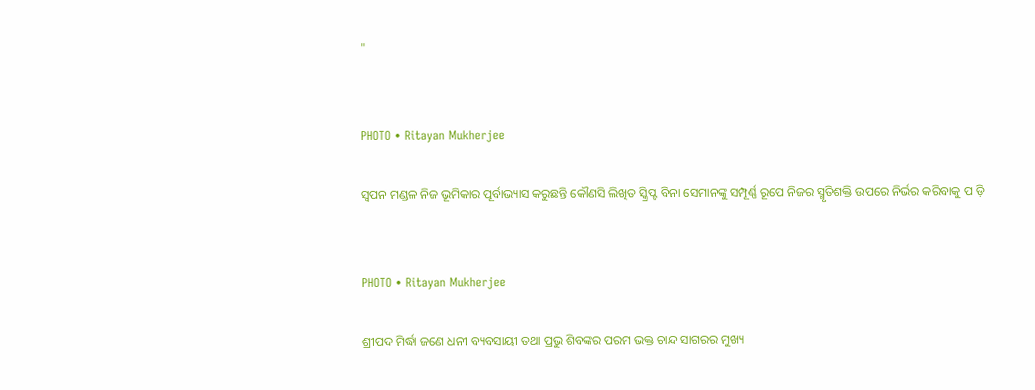"


PHOTO • Ritayan Mukherjee

ସ୍ୱପନ ମଣ୍ଡଳ ନିଜ ଭୂମିକାର ପୂର୍ବାଭ୍ୟାସ କରୁଛନ୍ତି କୌଣସି ଲିଖିତ ସ୍କ୍ରିପ୍ଟ ବିନା ସେମାନଙ୍କୁ ସମ୍ପୂର୍ଣ୍ଣ ରୂପେ ନିଜର ସ୍ମୃତିଶକ୍ତି ଉପରେ ନିର୍ଭର କରିବାକୁ ପ ଡ଼ି


PHOTO • Ritayan Mukherjee

ଶ୍ରୀପଦ ମିର୍ଦ୍ଧା ଜଣେ ଧନୀ ବ୍ୟବସାୟୀ ତଥା ପ୍ରଭୁ ଶିବଙ୍କର ପରମ ଭକ୍ତ ଚାନ୍ଦ ସାଗରର ମୁଖ୍ୟ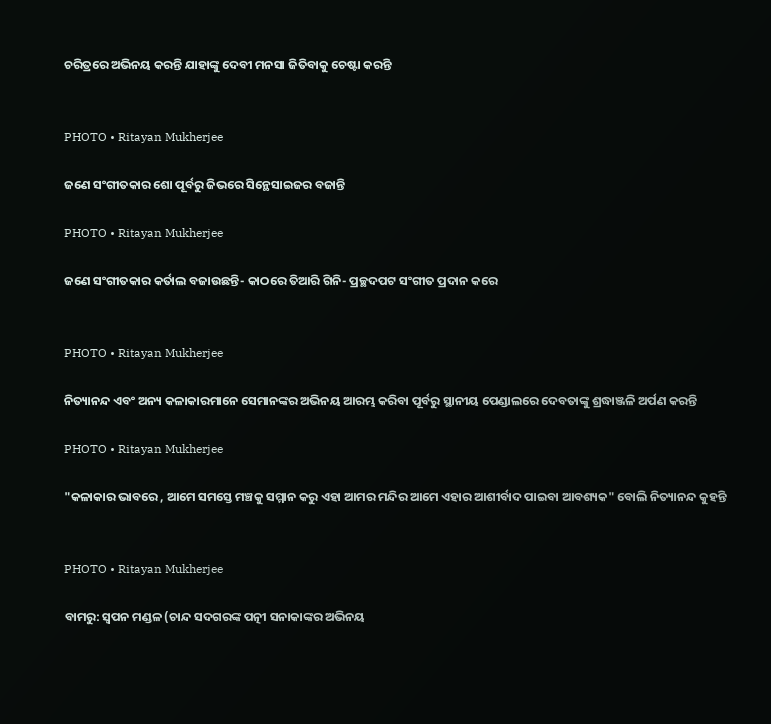ଚରିତ୍ରରେ ଅଭିନୟ କରନ୍ତି ଯାହାଙ୍କୁ ଦେବୀ ମନସା ଜିତିବାକୁ ଚେଷ୍ଟା କରନ୍ତି


PHOTO • Ritayan Mukherjee

ଜଣେ ସଂଗୀତକାର ଶୋ ପୂର୍ବରୁ ଜିଭରେ ସିନ୍ଥେସାଇଜର ବଜାନ୍ତି

PHOTO • Ritayan Mukherjee

ଜଣେ ସଂଗୀତକାର କର୍ତାଲ ବଜାଉଛନ୍ତି- କାଠରେ ତିଆରି ଗିନି- ପ୍ରଚ୍ଛଦପଟ ସଂଗୀତ ପ୍ରଦାନ କରେ


PHOTO • Ritayan Mukherjee

ନିତ୍ୟାନନ୍ଦ ଏବଂ ଅନ୍ୟ କଳାକାରମାନେ ସେମାନଙ୍କର ଅଭିନୟ ଆରମ୍ଭ କରିବା ପୂର୍ବରୁ ସ୍ଥାନୀୟ ପେଣ୍ଡାଲରେ ଦେବତାଙ୍କୁ ଶ୍ରଦ୍ଧାଞ୍ଜଳି ଅର୍ପଣ କରନ୍ତି

PHOTO • Ritayan Mukherjee

"କଳାକାର ଭାବରେ , ଆମେ ସମସ୍ତେ ମଞ୍ଚକୁ ସମ୍ମାନ କରୁ ଏହା ଆମର ମନ୍ଦିର ଆମେ ଏହାର ଆଶୀର୍ବାଦ ପାଇବା ଆବଶ୍ୟକ" ବୋଲି ନିତ୍ୟାନନ୍ଦ କୁହନ୍ତି


PHOTO • Ritayan Mukherjee

ବାମରୁ: ସ୍ୱପନ ମଣ୍ଡଳ (ଚାନ୍ଦ ସଦଗରଙ୍କ ପତ୍ନୀ ସନାକାଙ୍କର ଅଭିନୟ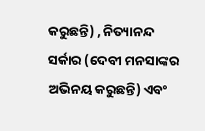କରୁଛନ୍ତି) , ନିତ୍ୟାନନ୍ଦ ସର୍କାର (ଦେବୀ ମନସାଙ୍କର ଅଭିନୟ କରୁଛନ୍ତି) ଏବଂ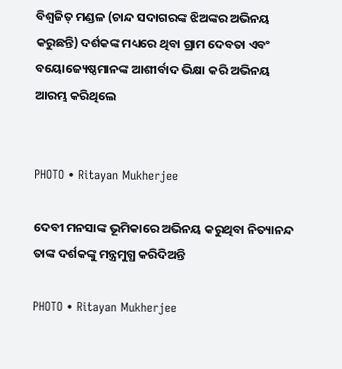ବିଶ୍ୱଜିତ୍ ମଣ୍ଡଳ (ଚାନ୍ଦ ସଦାଗରଙ୍କ ଝିଅଙ୍କର ଅଭିନୟ କରୁଛନ୍ତି) ଦର୍ଶକଙ୍କ ମଧ୍ୟରେ ଥିବା ଗ୍ରାମ ଦେବତା ଏବଂ ବୟୋଜ୍ୟେଷ୍ଠମାନଙ୍କ ଆଶୀର୍ବାଦ ଭିକ୍ଷା କରି ଅଭିନୟ ଆରମ୍ଭ କରିଥିଲେ


PHOTO • Ritayan Mukherjee

ଦେବୀ ମନସାଙ୍କ ଭୂମିକାରେ ଅଭିନୟ କରୁଥିବା ନିତ୍ୟାନନ୍ଦ ତାଙ୍କ ଦର୍ଶକଙ୍କୁ ମନ୍ତ୍ରମୁଗ୍ଧ କରିଦିଅନ୍ତି

PHOTO • Ritayan Mukherjee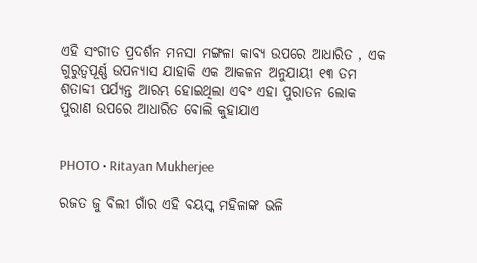ଏହି ସଂଗୀତ ପ୍ରଦର୍ଶନ ମନସା ମଙ୍ଗଳା କାବ୍ୟ ଉପରେ ଆଧାରିତ , ଏକ ଗୁରୁତ୍ୱପୂର୍ଣ୍ଣ ଉପନ୍ୟାସ ଯାହାକି ଏକ ଆକଳନ ଅନୁଯାୟୀ ୧୩ ତମ ଶତାବ୍ଦୀ ପର୍ଯ୍ୟନ୍ତ ଆରମ୍ଭ ହୋଇଥିଲା ଏବଂ ଏହା ପୁରାତନ ଲୋକ ପୁରାଣ ଉପରେ ଆଧାରିତ ବୋଲି କୁହାଯାଏ


PHOTO • Ritayan Mukherjee

ରଜତ ଜୁ ବିଲୀ ଗାଁର ଏହି ବୟସ୍କ ମହିଳାଙ୍କ ଭଳି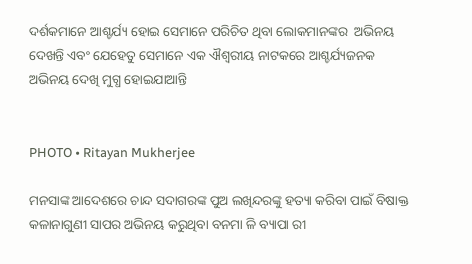ଦର୍ଶକମାନେ ଆଶ୍ଚର୍ଯ୍ୟ ହୋଇ ସେମାନେ ପରିଚିତ ଥିବା ଲୋକମାନଙ୍କର  ଅଭିନୟ ଦେଖନ୍ତି ଏବଂ ଯେହେତୁ ସେମାନେ ଏକ ଐଶ୍ୱରୀୟ ନାଟକରେ ଆଶ୍ଚର୍ଯ୍ୟଜନକ ଅଭିନୟ ଦେଖି ମୁଗ୍ଧ ହୋଇଯାଆନ୍ତି


PHOTO • Ritayan Mukherjee

ମନସାଙ୍କ ଆଦେଶରେ ଚାନ୍ଦ ସଦାଗରଙ୍କ ପୁଅ ଲଖିନ୍ଦରଙ୍କୁ ହତ୍ୟା କରିବା ପାଇଁ ବିଷାକ୍ତ କଳାନାଗୁଣୀ ସାପର ଅଭିନୟ କରୁଥିବା ବନମା ଳି ବ୍ୟାପା ରୀ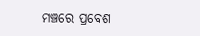ମଞ୍ଚରେ ପ୍ରବେଶ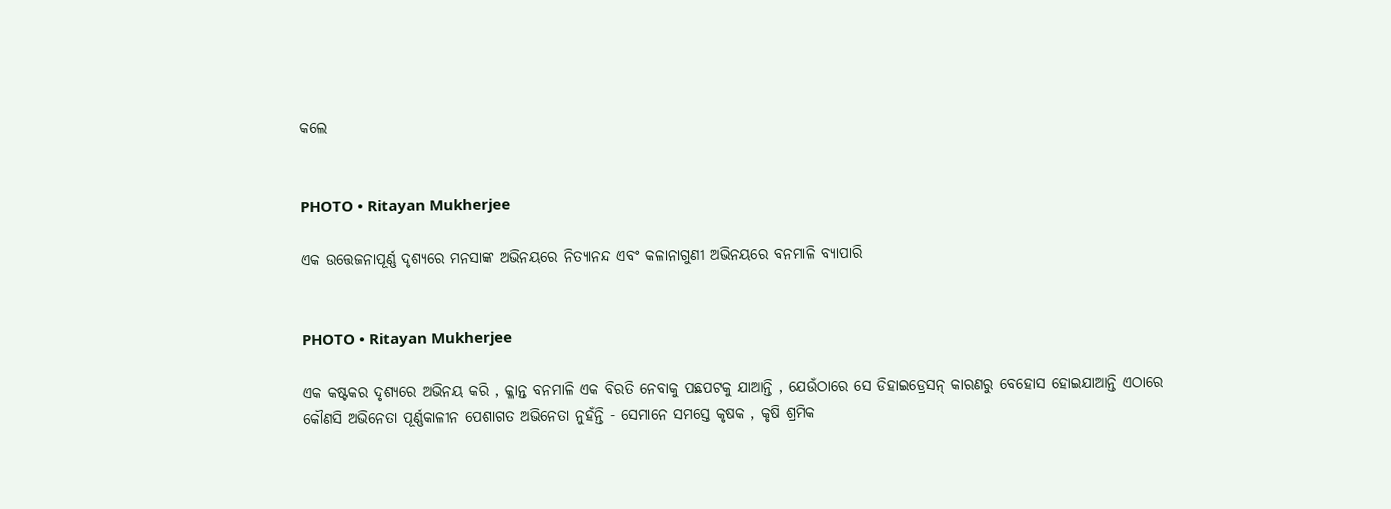କଲେ


PHOTO • Ritayan Mukherjee

ଏକ ଉତ୍ତେଜନାପୂର୍ଣ୍ଣ ଦୃଶ୍ୟରେ ମନସାଙ୍କ ଅଭିନୟରେ ନିତ୍ୟାନନ୍ଦ ଏବଂ କଳାନାଗୁଣୀ ଅଭିନୟରେ ବନମାଳି ବ୍ୟାପାରି


PHOTO • Ritayan Mukherjee

ଏକ କଷ୍ଟକର ଦୃଶ୍ୟରେ ଅଭିନୟ କରି , କ୍ଳାନ୍ତ ବନମାଳି ଏକ ବିରତି ନେବାକୁ ପଛପଟକୁ ଯାଆନ୍ତି , ଯେଉଁଠାରେ ସେ ଡିହାଇଡ୍ରେସନ୍ କାରଣରୁ ବେହୋସ ହୋଇଯାଆନ୍ତି ଏଠାରେ କୌଣସି ଅଭିନେତା ପୂର୍ଣ୍ଣକାଳୀନ ପେଶାଗତ ଅଭିନେତା ନୁହଁନ୍ତି - ସେମାନେ ସମସ୍ତେ କୃଷକ , କୃଷି ଶ୍ରମିକ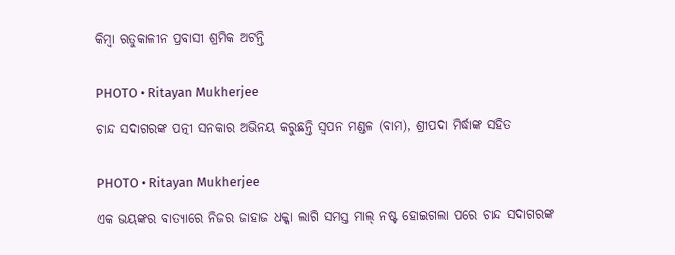କିମ୍ବା ଋତୁକାଳୀନ ପ୍ରବାସୀ ଶ୍ରମିକ ଅଟନ୍ତି


PHOTO • Ritayan Mukherjee

ଚାନ୍ଦ ସଦାଗରଙ୍କ ପତ୍ନୀ ସନକାର ଅଭିନୟ କରୁଛନ୍ତି ସ୍ୱପନ ମଣ୍ଡଳ (ବାମ), ଶ୍ରୀପଦା ମିର୍ଦ୍ଧାଙ୍କ ସହିତ


PHOTO • Ritayan Mukherjee

ଏକ ଭୟଙ୍କର ବାତ୍ୟାରେ ନିଜର ଜାହାଜ ଧକ୍କା ଲାଗି ସମସ୍ତ ମାଲ୍‍ ନଷ୍ଟ ହୋଇଗଲା ପରେ ଚାନ୍ଦ ସଦାଗରଙ୍କ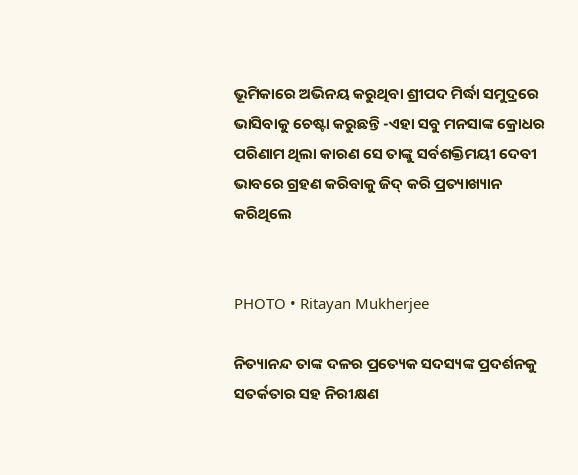ଭୂମିକାରେ ଅଭିନୟ କରୁଥିବା ଶ୍ରୀପଦ ମିର୍ଦ୍ଧା ସମୁଦ୍ରରେ ଭାସିବାକୁ ଚେଷ୍ଟା କରୁଛନ୍ତି -ଏହା ସବୁ ମନସାଙ୍କ କ୍ରୋଧର ପରିଣାମ ଥିଲା କାରଣ ସେ ତାଙ୍କୁ ସର୍ବଶକ୍ତିମୟୀ ଦେବୀ ଭାବରେ ଗ୍ରହଣ କରିବାକୁ ଜିଦ୍‍ କରି ପ୍ରତ୍ୟାଖ୍ୟାନ କରିଥିଲେ


PHOTO • Ritayan Mukherjee

ନିତ୍ୟାନନ୍ଦ ତାଙ୍କ ଦଳର ପ୍ରତ୍ୟେକ ସଦସ୍ୟଙ୍କ ପ୍ରଦର୍ଶନକୁ ସତର୍କତାର ସହ ନିରୀକ୍ଷଣ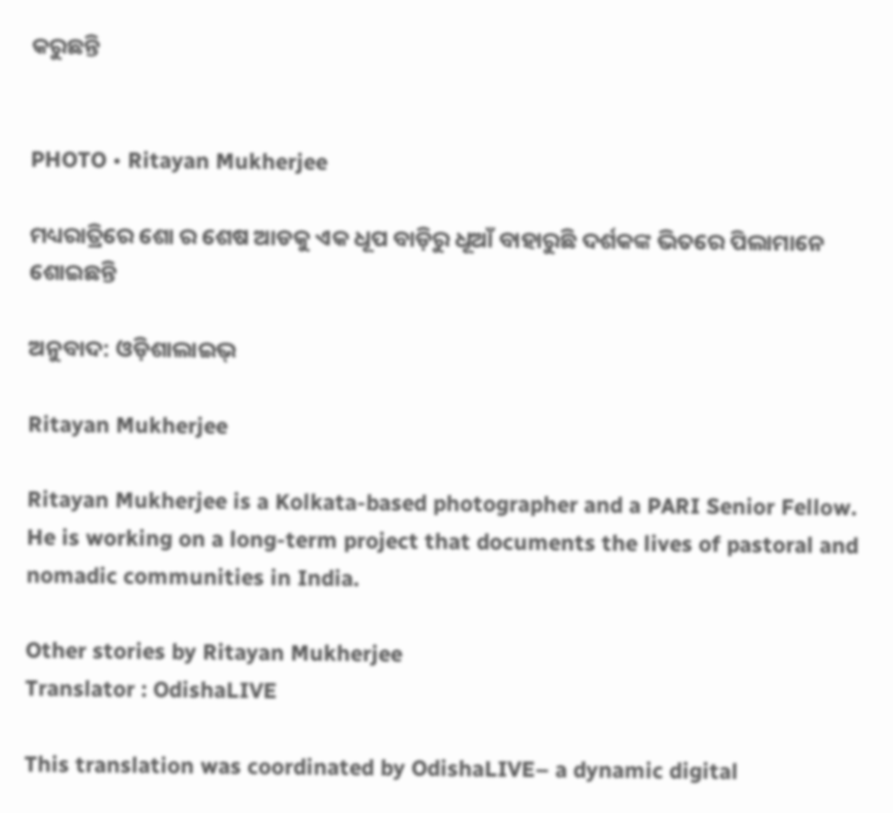କରୁଛନ୍ତି


PHOTO • Ritayan Mukherjee

ମଧ୍ୟରାତ୍ରିରେ ଶୋ ର ଶେଷ ଆଡକୁ ଏକ ଧୂପ ବାଡ଼ିରୁ ଧୂଆଁ ବାହାରୁଛି ଦର୍ଶକଙ୍କ ଭିତରେ ପିଲାମାନେ ଶୋଇଛନ୍ତି

ଅନୁବାଦ: ଓଡ଼ିଶାଲାଇଭ୍‍

Ritayan Mukherjee

Ritayan Mukherjee is a Kolkata-based photographer and a PARI Senior Fellow. He is working on a long-term project that documents the lives of pastoral and nomadic communities in India.

Other stories by Ritayan Mukherjee
Translator : OdishaLIVE

This translation was coordinated by OdishaLIVE– a dynamic digital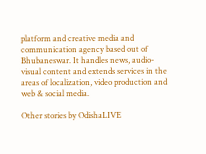platform and creative media and communication agency based out of Bhubaneswar. It handles news, audio-visual content and extends services in the areas of localization, video production and web & social media.

Other stories by OdishaLIVE